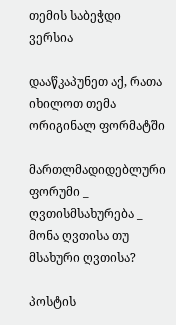თემის საბეჭდი ვერსია

დააწკაპუნეთ აქ, რათა იხილოთ თემა ორიგინალ ფორმატში

მართლმადიდებლური ფორუმი _ ღვთისმსახურება _ მონა ღვთისა თუ მსახური ღვთისა?

პოსტის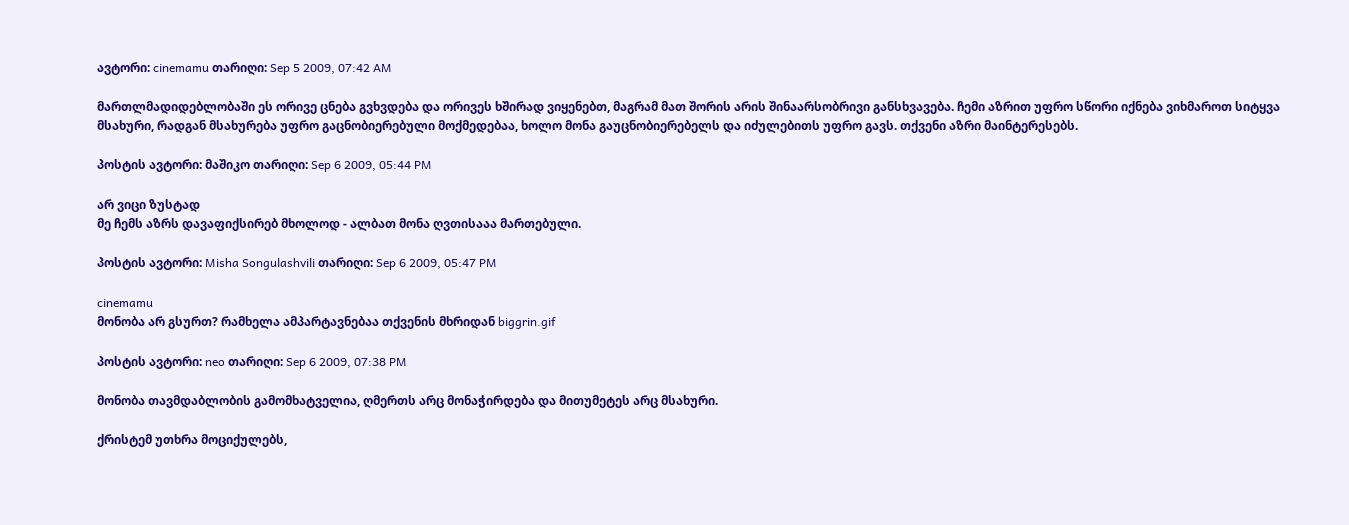ავტორი: cinemamu თარიღი: Sep 5 2009, 07:42 AM

მართლმადიდებლობაში ეს ორივე ცნება გვხვდება და ორივეს ხშირად ვიყენებთ, მაგრამ მათ შორის არის შინაარსობრივი განსხვავება. ჩემი აზრით უფრო სწორი იქნება ვიხმაროთ სიტყვა მსახური, რადგან მსახურება უფრო გაცნობიერებული მოქმედებაა, ხოლო მონა გაუცნობიერებელს და იძულებითს უფრო გავს. თქვენი აზრი მაინტერესებს.

პოსტის ავტორი: მაშიკო თარიღი: Sep 6 2009, 05:44 PM

არ ვიცი ზუსტად
მე ჩემს აზრს დავაფიქსირებ მხოლოდ - ალბათ მონა ღვთისააა მართებული.

პოსტის ავტორი: Misha Songulashvili თარიღი: Sep 6 2009, 05:47 PM

cinemamu
მონობა არ გსურთ? რამხელა ამპარტავნებაა თქვენის მხრიდან biggrin.gif

პოსტის ავტორი: neo თარიღი: Sep 6 2009, 07:38 PM

მონობა თავმდაბლობის გამომხატველია, ღმერთს არც მონაჭირდება და მითუმეტეს არც მსახური.

ქრისტემ უთხრა მოციქულებს,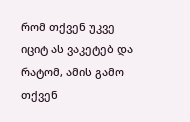რომ თქვენ უკვე იციტ ას ვაკეტებ და რატომ, ამის გამო თქვენ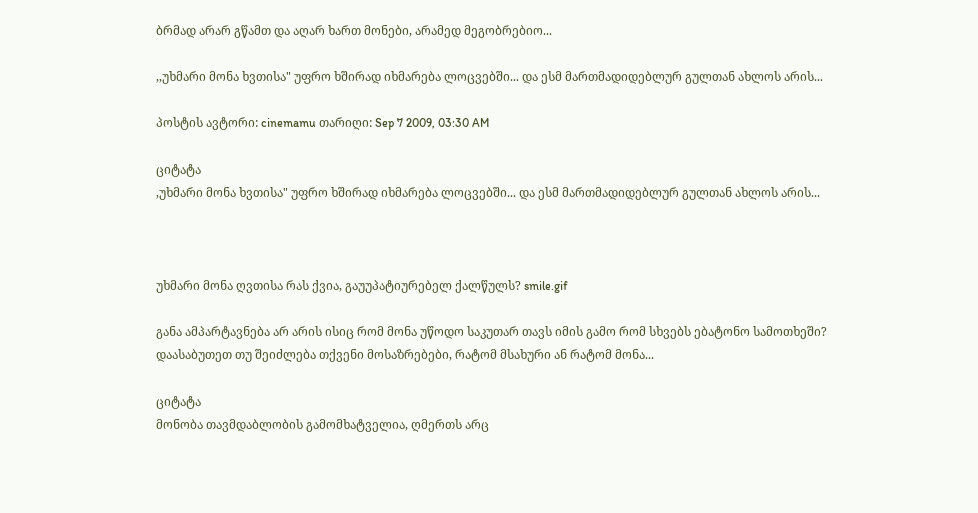ბრმად არარ გწამთ და აღარ ხართ მონები, არამედ მეგობრებიო...

,,უხმარი მონა ხვთისა" უფრო ხშირად იხმარება ლოცვებში... და ესმ მართმადიდებლურ გულთან ახლოს არის...

პოსტის ავტორი: cinemamu თარიღი: Sep 7 2009, 03:30 AM

ციტატა
,უხმარი მონა ხვთისა" უფრო ხშირად იხმარება ლოცვებში... და ესმ მართმადიდებლურ გულთან ახლოს არის...



უხმარი მონა ღვთისა რას ქვია, გაუუპატიურებელ ქალწულს? smile.gif

განა ამპარტავნება არ არის ისიც რომ მონა უწოდო საკუთარ თავს იმის გამო რომ სხვებს ებატონო სამოთხეში? დაასაბუთეთ თუ შეიძლება თქვენი მოსაზრებები, რატომ მსახური ან რატომ მონა...

ციტატა
მონობა თავმდაბლობის გამომხატველია, ღმერთს არც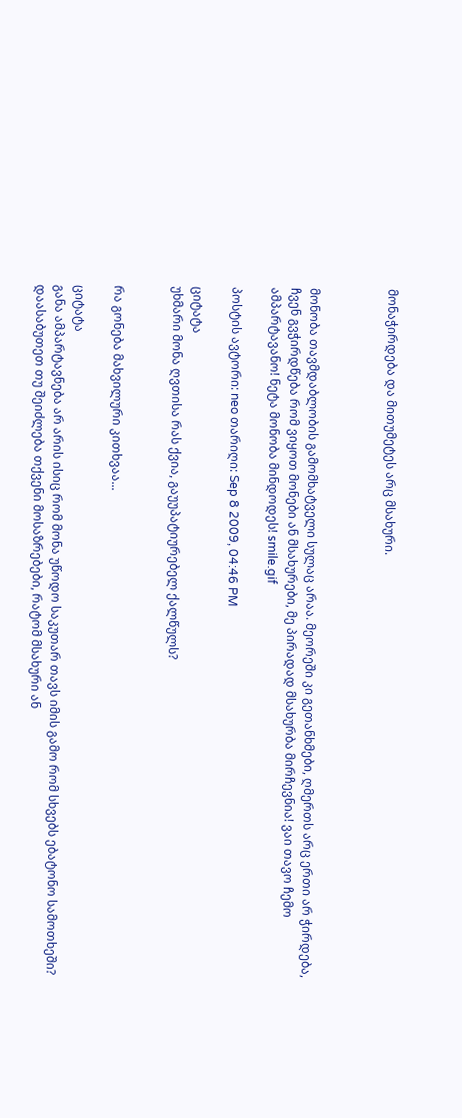მონაჭირდება და მითუმეტეს არც მსახური.



მონობა თავმდაბლობის გამომხატველი სულაც არაა. მეორეში კი გეთანხმები, ღმერთს არც ერთი არ ჭირდება, ჩვენ გვჭირდწება რომ ვიყოთ მონები ან მსახურები, მე პირადად მსახურბა მირჩევნია! ვაი თავო ჩემო ამპარტავანო! ნეტა მონობა მინდოდეს! smile.gif

პოსტის ავტორი: neo თარიღი: Sep 8 2009, 04:46 PM

ციტატა
უხმარი მონა ღვთისა რას ქვია, გაუუპატიურებელ ქალწულს?


რა გონება მახვილური კითხვაა...

ციტატა
განა ამპარტავნება არ არის ისიც რომ მონა უწოდო საკუთარ თავს იმის გამო რომ სხვებს ებატონო სამოთხეში? დაასაბუთეთ თუ შეიძლება თქვენი მოსაზრებები, რატომ მსახური ან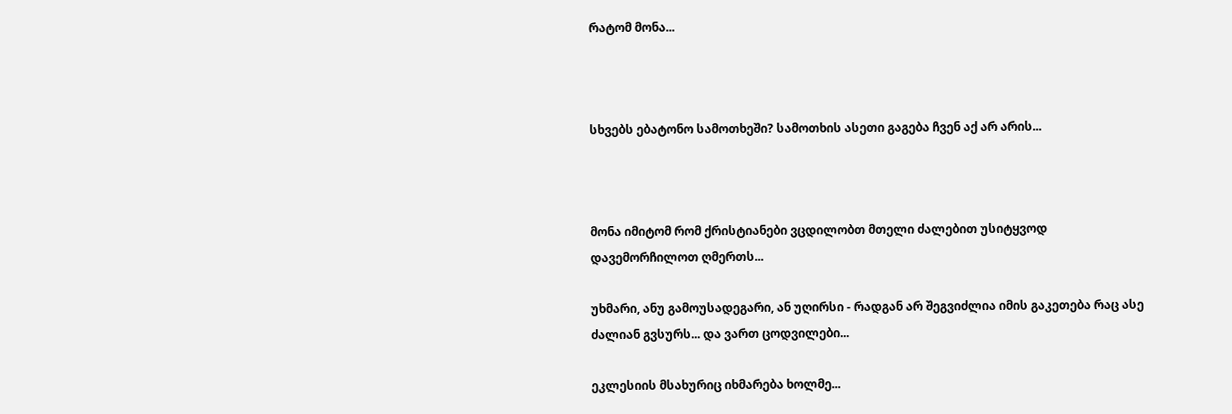რატომ მონა...



სხვებს ებატონო სამოთხეში? სამოთხის ასეთი გაგება ჩვენ აქ არ არის...



მონა იმიტომ რომ ქრისტიანები ვცდილობთ მთელი ძალებით უსიტყვოდ დავემორჩილოთ ღმერთს...

უხმარი, ანუ გამოუსადეგარი, ან უღირსი - რადგან არ შეგვიძლია იმის გაკეთება რაც ასე ძალიან გვსურს... და ვართ ცოდვილები...

ეკლესიის მსახურიც იხმარება ხოლმე...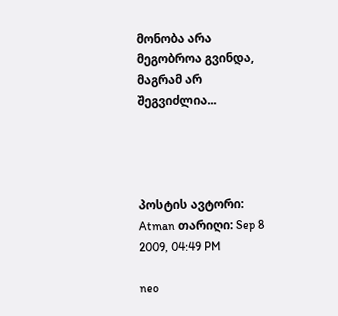მონობა არა მეგობროა გვინდა, მაგრამ არ შეგვიძლია...




პოსტის ავტორი: Atman თარიღი: Sep 8 2009, 04:49 PM

neo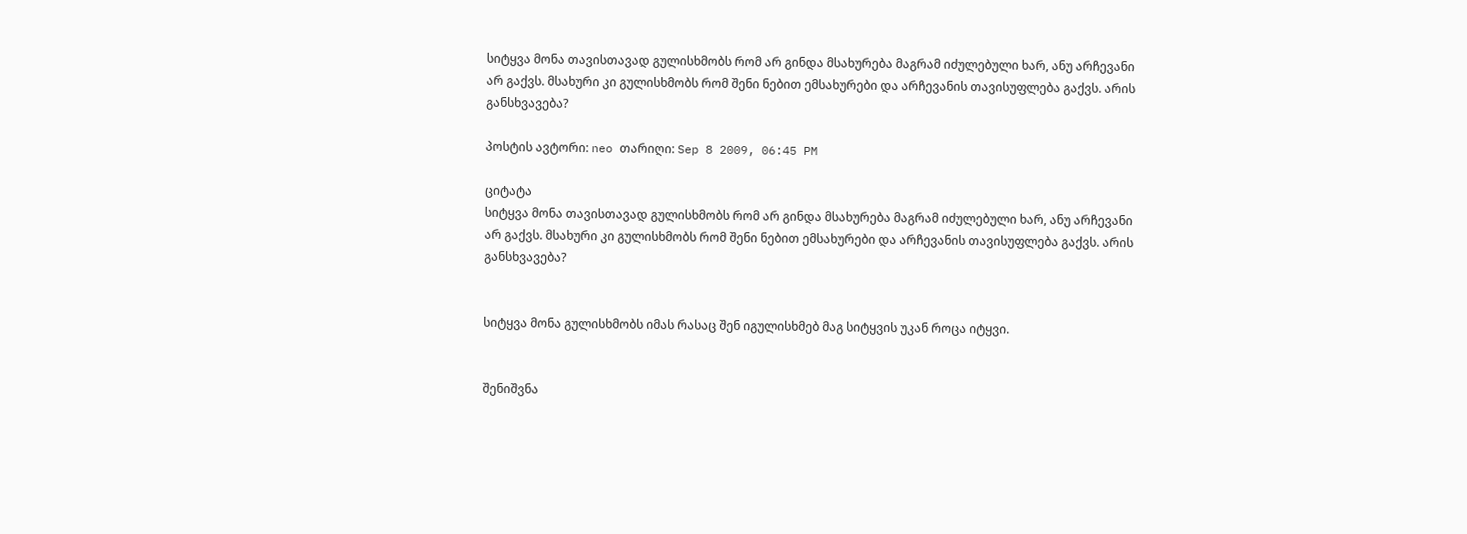სიტყვა მონა თავისთავად გულისხმობს რომ არ გინდა მსახურება მაგრამ იძულებული ხარ, ანუ არჩევანი არ გაქვს. მსახური კი გულისხმობს რომ შენი ნებით ემსახურები და არჩევანის თავისუფლება გაქვს. არის განსხვავება?

პოსტის ავტორი: neo თარიღი: Sep 8 2009, 06:45 PM

ციტატა
სიტყვა მონა თავისთავად გულისხმობს რომ არ გინდა მსახურება მაგრამ იძულებული ხარ, ანუ არჩევანი არ გაქვს. მსახური კი გულისხმობს რომ შენი ნებით ემსახურები და არჩევანის თავისუფლება გაქვს. არის განსხვავება?


სიტყვა მონა გულისხმობს იმას რასაც შენ იგულისხმებ მაგ სიტყვის უკან როცა იტყვი.


შენიშვნა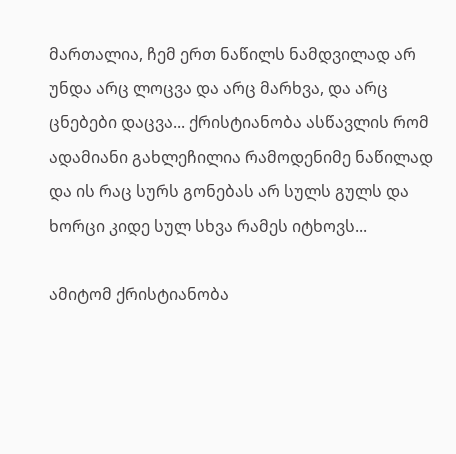მართალია, ჩემ ერთ ნაწილს ნამდვილად არ უნდა არც ლოცვა და არც მარხვა, და არც ცნებები დაცვა... ქრისტიანობა ასწავლის რომ ადამიანი გახლეჩილია რამოდენიმე ნაწილად და ის რაც სურს გონებას არ სულს გულს და ხორცი კიდე სულ სხვა რამეს იტხოვს...

ამიტომ ქრისტიანობა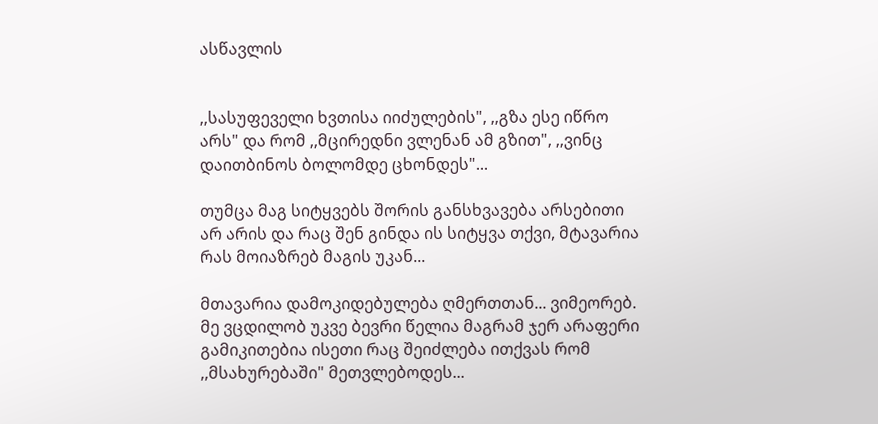ასწავლის


,,სასუფეველი ხვთისა იიძულების", ,,გზა ესე იწრო არს" და რომ ,,მცირედნი ვლენან ამ გზით", ,,ვინც დაითბინოს ბოლომდე ცხონდეს"...

თუმცა მაგ სიტყვებს შორის განსხვავება არსებითი არ არის და რაც შენ გინდა ის სიტყვა თქვი, მტავარია რას მოიაზრებ მაგის უკან...

მთავარია დამოკიდებულება ღმერთთან... ვიმეორებ. მე ვცდილობ უკვე ბევრი წელია მაგრამ ჯერ არაფერი გამიკითებია ისეთი რაც შეიძლება ითქვას რომ ,,მსახურებაში" მეთვლებოდეს...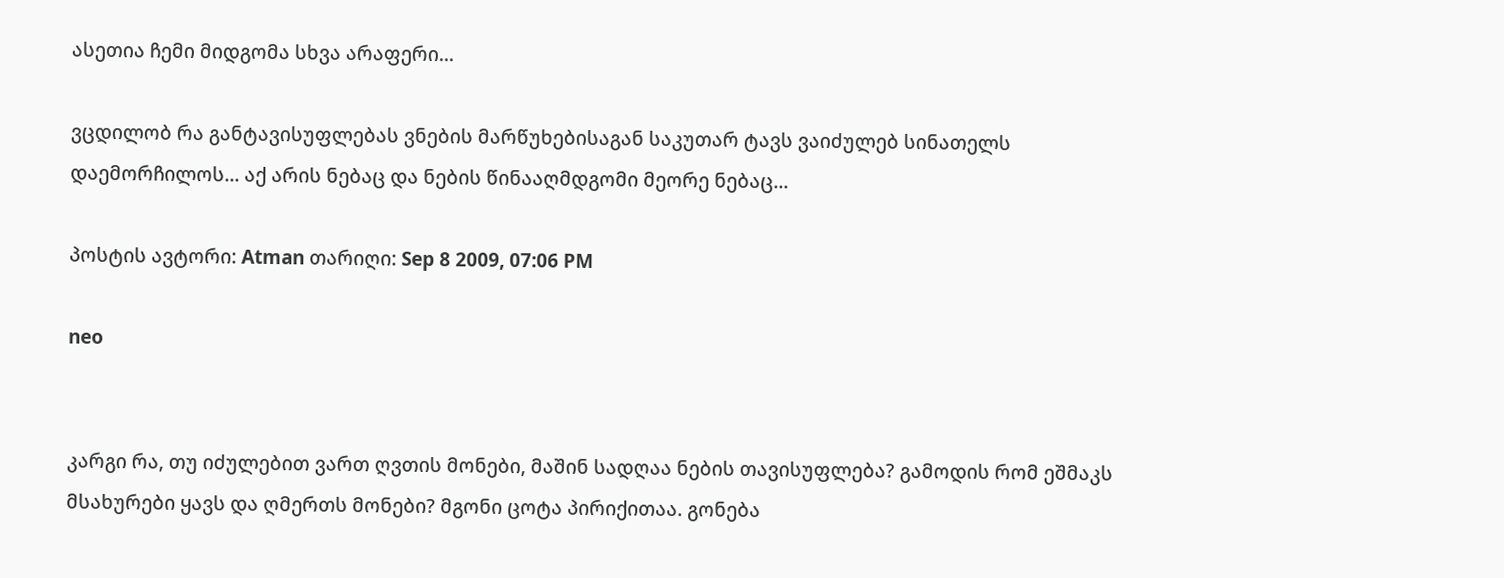ასეთია ჩემი მიდგომა სხვა არაფერი...

ვცდილობ რა განტავისუფლებას ვნების მარწუხებისაგან საკუთარ ტავს ვაიძულებ სინათელს დაემორჩილოს... აქ არის ნებაც და ნების წინააღმდგომი მეორე ნებაც...

პოსტის ავტორი: Atman თარიღი: Sep 8 2009, 07:06 PM

neo


კარგი რა, თუ იძულებით ვართ ღვთის მონები, მაშინ სადღაა ნების თავისუფლება? გამოდის რომ ეშმაკს მსახურები ყავს და ღმერთს მონები? მგონი ცოტა პირიქითაა. გონება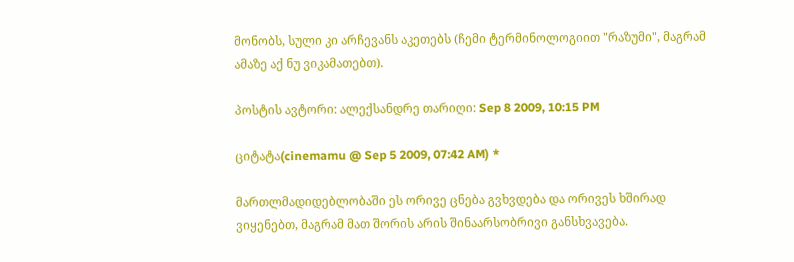მონობს, სული კი არჩევანს აკეთებს (ჩემი ტერმინოლოგიით "რაზუმი", მაგრამ ამაზე აქ ნუ ვიკამათებთ).

პოსტის ავტორი: ალექსანდრე თარიღი: Sep 8 2009, 10:15 PM

ციტატა(cinemamu @ Sep 5 2009, 07:42 AM) *

მართლმადიდებლობაში ეს ორივე ცნება გვხვდება და ორივეს ხშირად ვიყენებთ, მაგრამ მათ შორის არის შინაარსობრივი განსხვავება.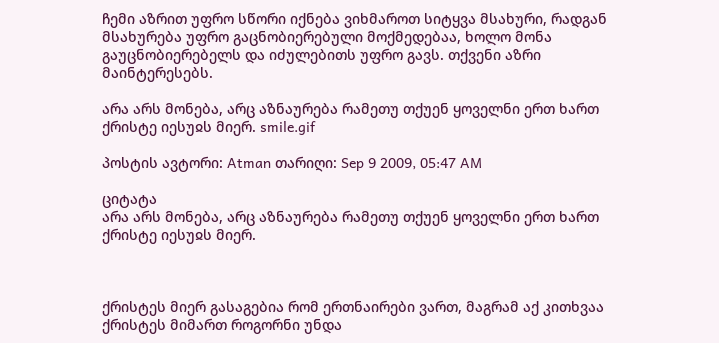ჩემი აზრით უფრო სწორი იქნება ვიხმაროთ სიტყვა მსახური, რადგან მსახურება უფრო გაცნობიერებული მოქმედებაა, ხოლო მონა გაუცნობიერებელს და იძულებითს უფრო გავს. თქვენი აზრი მაინტერესებს.

არა არს მონება, არც აზნაურება რამეთუ თქუენ ყოველნი ერთ ხართ ქრისტე იესუჲს მიერ. smile.gif

პოსტის ავტორი: Atman თარიღი: Sep 9 2009, 05:47 AM

ციტატა
არა არს მონება, არც აზნაურება რამეთუ თქუენ ყოველნი ერთ ხართ ქრისტე იესუჲს მიერ.



ქრისტეს მიერ გასაგებია რომ ერთნაირები ვართ, მაგრამ აქ კითხვაა ქრისტეს მიმართ როგორნი უნდა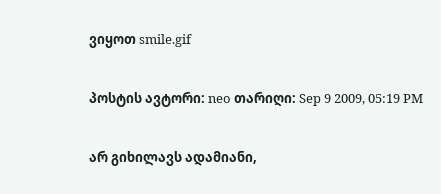ვიყოთ smile.gif

პოსტის ავტორი: neo თარიღი: Sep 9 2009, 05:19 PM

არ გიხილავს ადამიანი,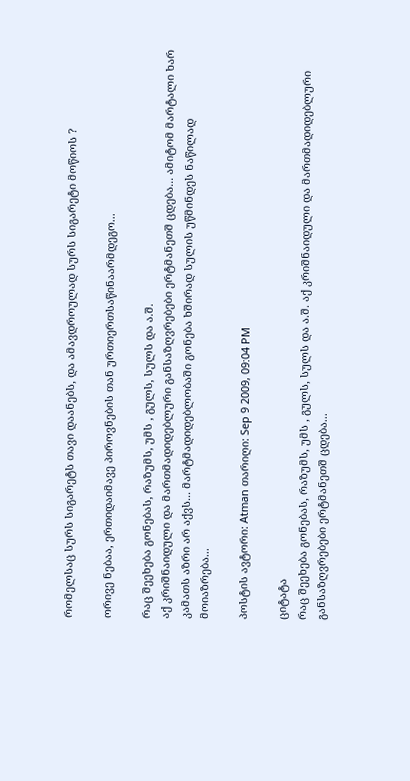რომელსაც სურს სიგარეტს თავი დაანებს, და ამავდროულად სურს სიგარეტი მოწიოს ?

ორივე ნებაა, ერთიდაიმავე პიროვნების თან ურთიერთსაწინაარმდეგო...

რაც შეეხება გონებას, რაზუმს, უმს , გულს, სულს და ა.შ.
აქ კრიშნაიდული და მართმადიდებლური განსაზღვრებები ერტმანეთშ ცდება... ამიტომ მარტალი ხარ კამათს აზრი არ აქვს... მარტმადიდებლობაში გონება ხშირად სულის უწმინდეს ნაწილად მოიაზრება...

პოსტის ავტორი: Atman თარიღი: Sep 9 2009, 09:04 PM

ციტატა
რაც შეეხება გონებას, რაზუმს, უმს , გულს, სულს და ა.შ. აქ კრიშნაიდული და მართმადიდებლური განსაზღვრებები ერტმანეთშ ცდება...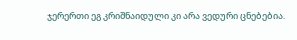ჯერერთი ეგ კრიშნაიდული კი არა ვედური ცნებებია.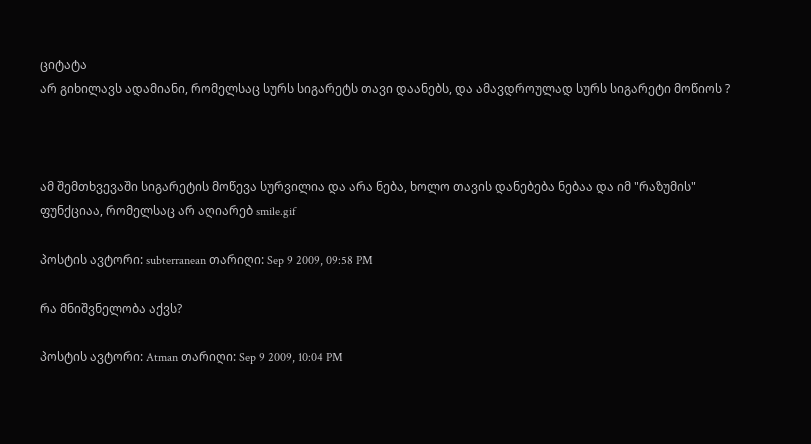ციტატა
არ გიხილავს ადამიანი, რომელსაც სურს სიგარეტს თავი დაანებს, და ამავდროულად სურს სიგარეტი მოწიოს ?



ამ შემთხვევაში სიგარეტის მოწევა სურვილია და არა ნება, ხოლო თავის დანებება ნებაა და იმ "რაზუმის" ფუნქციაა, რომელსაც არ აღიარებ smile.gif

პოსტის ავტორი: subterranean თარიღი: Sep 9 2009, 09:58 PM

რა მნიშვნელობა აქვს?

პოსტის ავტორი: Atman თარიღი: Sep 9 2009, 10:04 PM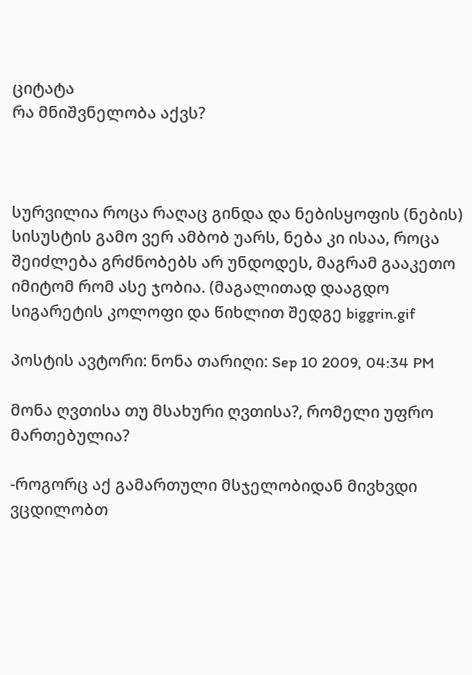ციტატა
რა მნიშვნელობა აქვს?



სურვილია როცა რაღაც გინდა და ნებისყოფის (ნების) სისუსტის გამო ვერ ამბობ უარს, ნება კი ისაა, როცა შეიძლება გრძნობებს არ უნდოდეს, მაგრამ გააკეთო იმიტომ რომ ასე ჯობია. (მაგალითად დააგდო სიგარეტის კოლოფი და წიხლით შედგე biggrin.gif

პოსტის ავტორი: ნონა თარიღი: Sep 10 2009, 04:34 PM

მონა ღვთისა თუ მსახური ღვთისა?, რომელი უფრო მართებულია?

-როგორც აქ გამართული მსჯელობიდან მივხვდი ვცდილობთ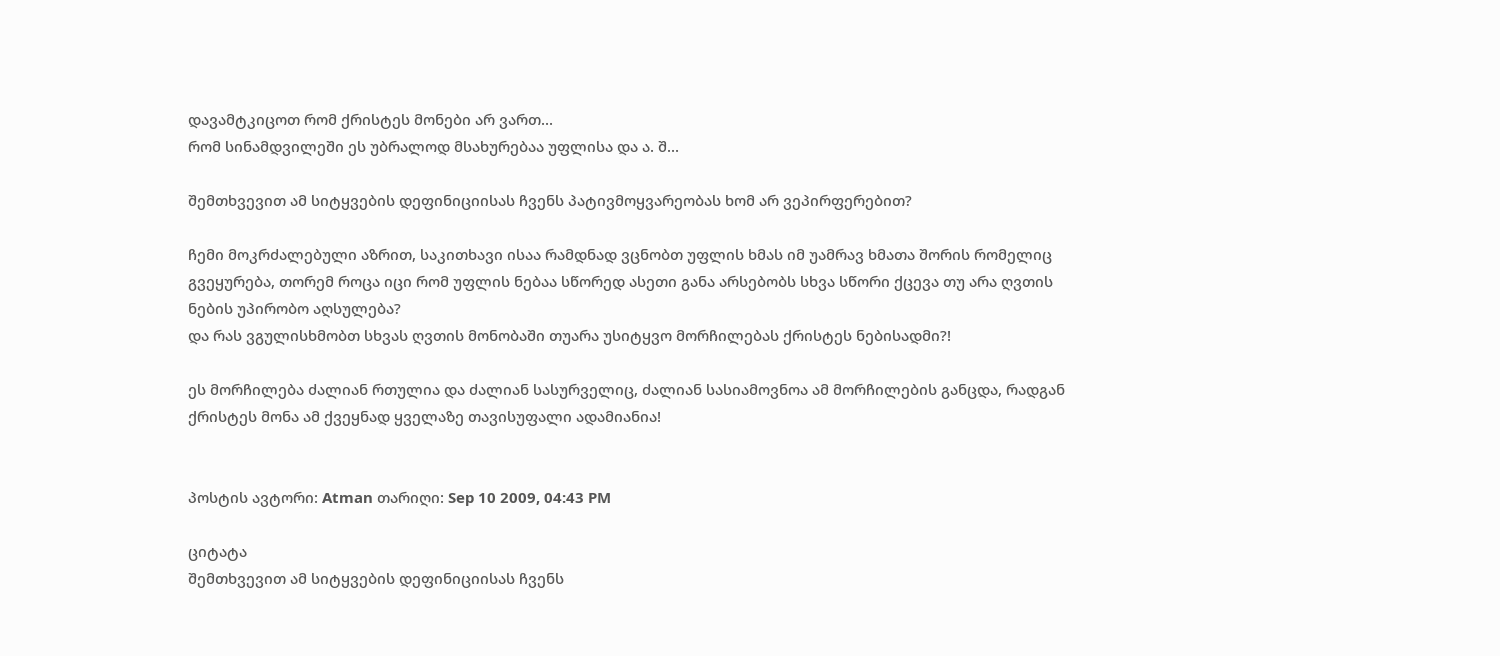დავამტკიცოთ რომ ქრისტეს მონები არ ვართ...
რომ სინამდვილეში ეს უბრალოდ მსახურებაა უფლისა და ა. შ...

შემთხვევით ამ სიტყვების დეფინიციისას ჩვენს პატივმოყვარეობას ხომ არ ვეპირფერებით?

ჩემი მოკრძალებული აზრით, საკითხავი ისაა რამდნად ვცნობთ უფლის ხმას იმ უამრავ ხმათა შორის რომელიც გვეყურება, თორემ როცა იცი რომ უფლის ნებაა სწორედ ასეთი განა არსებობს სხვა სწორი ქცევა თუ არა ღვთის ნების უპირობო აღსულება?
და რას ვგულისხმობთ სხვას ღვთის მონობაში თუარა უსიტყვო მორჩილებას ქრისტეს ნებისადმი?!

ეს მორჩილება ძალიან რთულია და ძალიან სასურველიც, ძალიან სასიამოვნოა ამ მორჩილების განცდა, რადგან
ქრისტეს მონა ამ ქვეყნად ყველაზე თავისუფალი ადამიანია!


პოსტის ავტორი: Atman თარიღი: Sep 10 2009, 04:43 PM

ციტატა
შემთხვევით ამ სიტყვების დეფინიციისას ჩვენს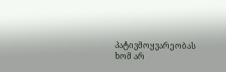პატივმოყვარეობას ხომ არ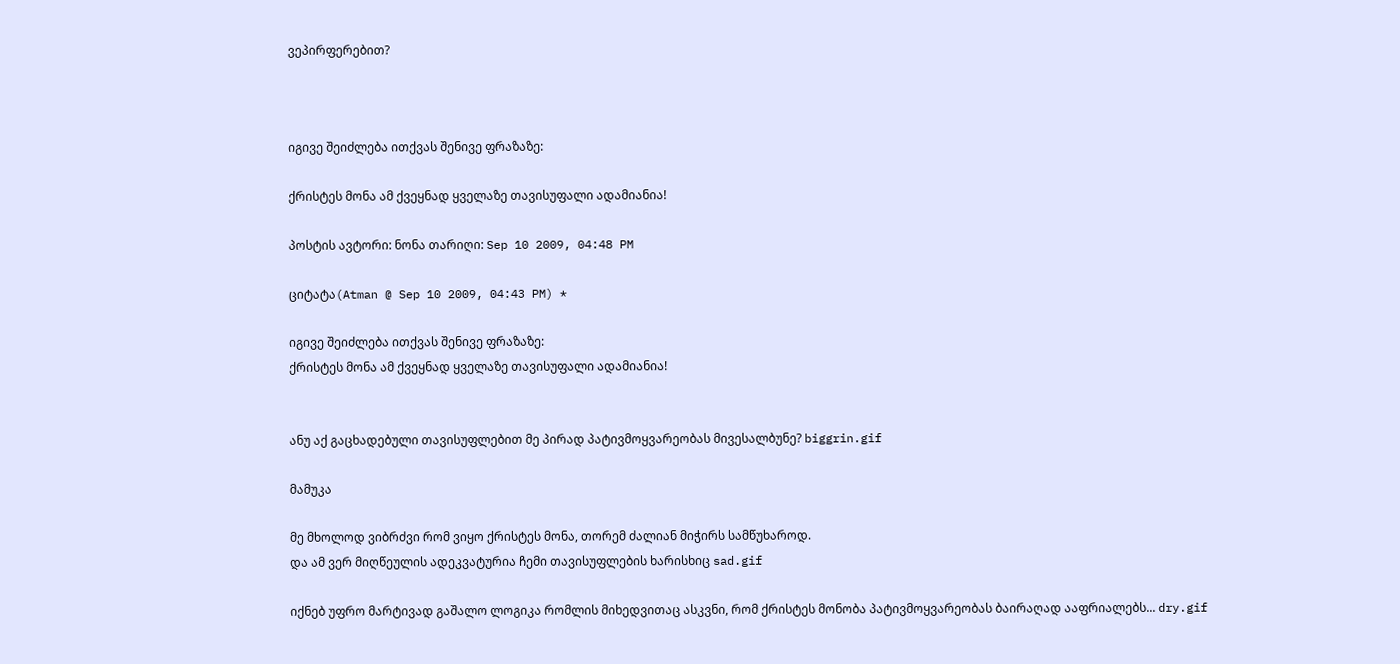ვეპირფერებით?



იგივე შეიძლება ითქვას შენივე ფრაზაზე:

ქრისტეს მონა ამ ქვეყნად ყველაზე თავისუფალი ადამიანია!

პოსტის ავტორი: ნონა თარიღი: Sep 10 2009, 04:48 PM

ციტატა(Atman @ Sep 10 2009, 04:43 PM) *

იგივე შეიძლება ითქვას შენივე ფრაზაზე:
ქრისტეს მონა ამ ქვეყნად ყველაზე თავისუფალი ადამიანია!


ანუ აქ გაცხადებული თავისუფლებით მე პირად პატივმოყვარეობას მივესალბუნე? biggrin.gif

მამუკა

მე მხოლოდ ვიბრძვი რომ ვიყო ქრისტეს მონა, თორემ ძალიან მიჭირს სამწუხაროდ.
და ამ ვერ მიღწეულის ადეკვატურია ჩემი თავისუფლების ხარისხიც sad.gif

იქნებ უფრო მარტივად გაშალო ლოგიკა რომლის მიხედვითაც ასკვნი, რომ ქრისტეს მონობა პატივმოყვარეობას ბაირაღად ააფრიალებს... dry.gif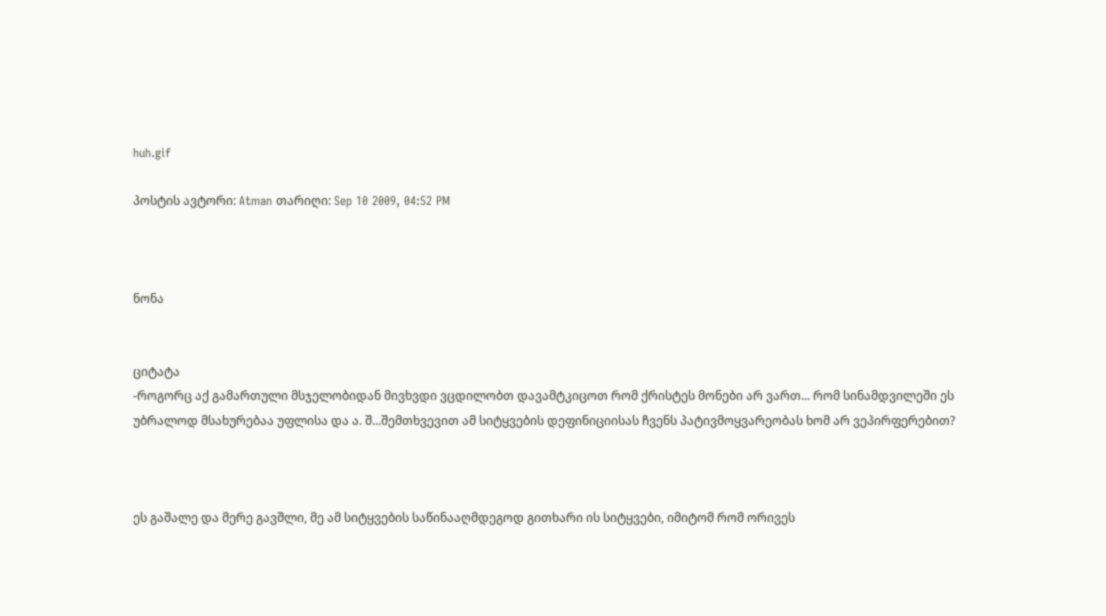huh.gif

პოსტის ავტორი: Atman თარიღი: Sep 10 2009, 04:52 PM



ნონა


ციტატა
-როგორც აქ გამართული მსჯელობიდან მივხვდი ვცდილობთ დავამტკიცოთ რომ ქრისტეს მონები არ ვართ... რომ სინამდვილეში ეს უბრალოდ მსახურებაა უფლისა და ა. შ...შემთხვევით ამ სიტყვების დეფინიციისას ჩვენს პატივმოყვარეობას ხომ არ ვეპირფერებით?



ეს გაშალე და მერე გავშლი, მე ამ სიტყვების საწინააღმდეგოდ გითხარი ის სიტყვები, იმიტომ რომ ორივეს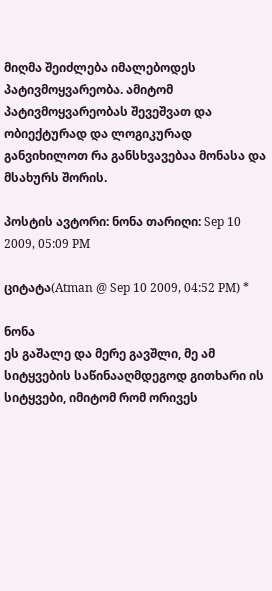მიღმა შეიძლება იმალებოდეს პატივმოყვარეობა. ამიტომ პატივმოყვარეობას შევეშვათ და ობიექტურად და ლოგიკურად განვიხილოთ რა განსხვავებაა მონასა და მსახურს შორის.

პოსტის ავტორი: ნონა თარიღი: Sep 10 2009, 05:09 PM

ციტატა(Atman @ Sep 10 2009, 04:52 PM) *

ნონა
ეს გაშალე და მერე გავშლი, მე ამ სიტყვების საწინააღმდეგოდ გითხარი ის სიტყვები, იმიტომ რომ ორივეს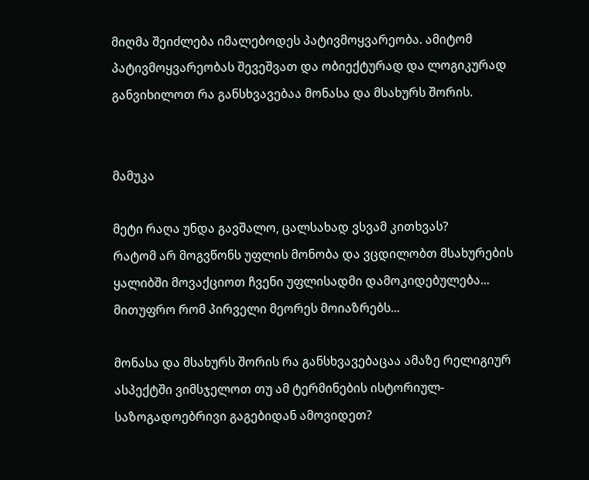მიღმა შეიძლება იმალებოდეს პატივმოყვარეობა. ამიტომ პატივმოყვარეობას შევეშვათ და ობიექტურად და ლოგიკურად განვიხილოთ რა განსხვავებაა მონასა და მსახურს შორის.


მამუკა

მეტი რაღა უნდა გავშალო, ცალსახად ვსვამ კითხვას?
რატომ არ მოგვწონს უფლის მონობა და ვცდილობთ მსახურების ყალიბში მოვაქციოთ ჩვენი უფლისადმი დამოკიდებულება... მითუფრო რომ პირველი მეორეს მოიაზრებს...

მონასა და მსახურს შორის რა განსხვავებაცაა ამაზე რელიგიურ ასპექტში ვიმსჯელოთ თუ ამ ტერმინების ისტორიულ-საზოგადოებრივი გაგებიდან ამოვიდეთ?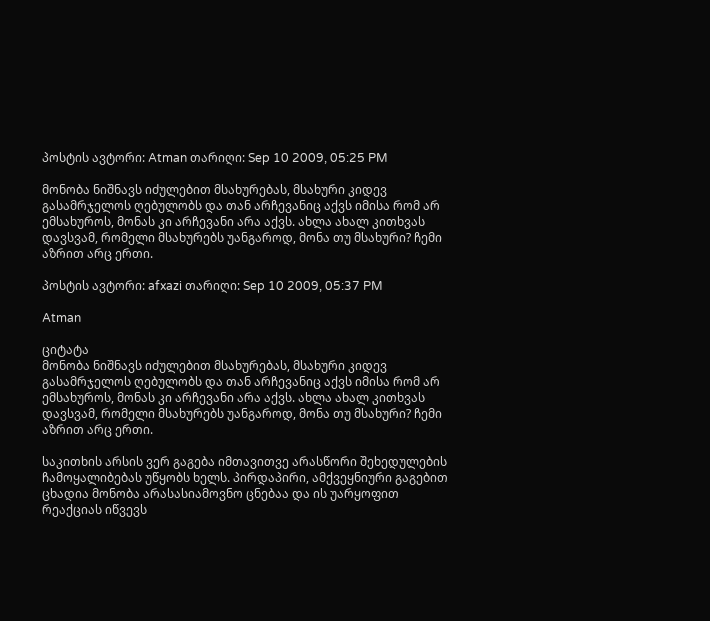პოსტის ავტორი: Atman თარიღი: Sep 10 2009, 05:25 PM

მონობა ნიშნავს იძულებით მსახურებას, მსახური კიდევ გასამრჯელოს ღებულობს და თან არჩევანიც აქვს იმისა რომ არ ემსახუროს, მონას კი არჩევანი არა აქვს. ახლა ახალ კითხვას დავსვამ, რომელი მსახურებს უანგაროდ, მონა თუ მსახური? ჩემი აზრით არც ერთი.

პოსტის ავტორი: afxazi თარიღი: Sep 10 2009, 05:37 PM

Atman

ციტატა
მონობა ნიშნავს იძულებით მსახურებას, მსახური კიდევ გასამრჯელოს ღებულობს და თან არჩევანიც აქვს იმისა რომ არ ემსახუროს, მონას კი არჩევანი არა აქვს. ახლა ახალ კითხვას დავსვამ, რომელი მსახურებს უანგაროდ, მონა თუ მსახური? ჩემი აზრით არც ერთი.

საკითხის არსის ვერ გაგება იმთავითვე არასწორი შეხედულების ჩამოყალიბებას უწყობს ხელს. პირდაპირი, ამქვეყნიური გაგებით ცხადია მონობა არასასიამოვნო ცნებაა და ის უარყოფით რეაქციას იწვევს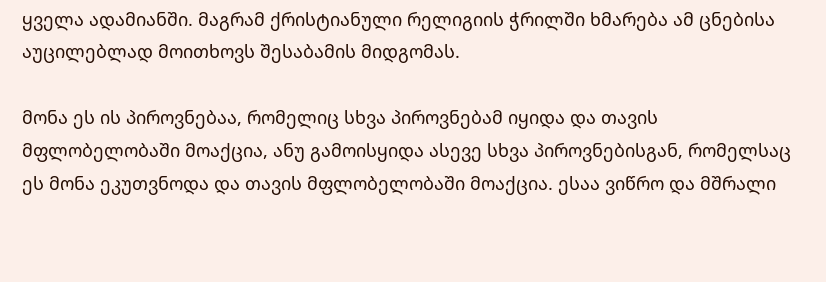ყველა ადამიანში. მაგრამ ქრისტიანული რელიგიის ჭრილში ხმარება ამ ცნებისა აუცილებლად მოითხოვს შესაბამის მიდგომას.

მონა ეს ის პიროვნებაა, რომელიც სხვა პიროვნებამ იყიდა და თავის მფლობელობაში მოაქცია, ანუ გამოისყიდა ასევე სხვა პიროვნებისგან, რომელსაც ეს მონა ეკუთვნოდა და თავის მფლობელობაში მოაქცია. ესაა ვიწრო და მშრალი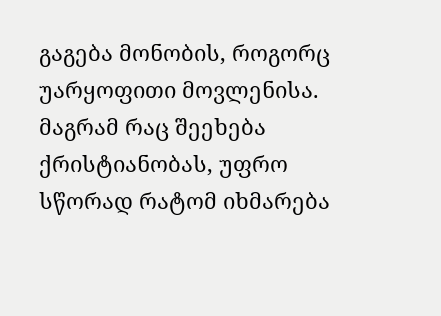გაგება მონობის, როგორც უარყოფითი მოვლენისა. მაგრამ რაც შეეხება ქრისტიანობას, უფრო სწორად რატომ იხმარება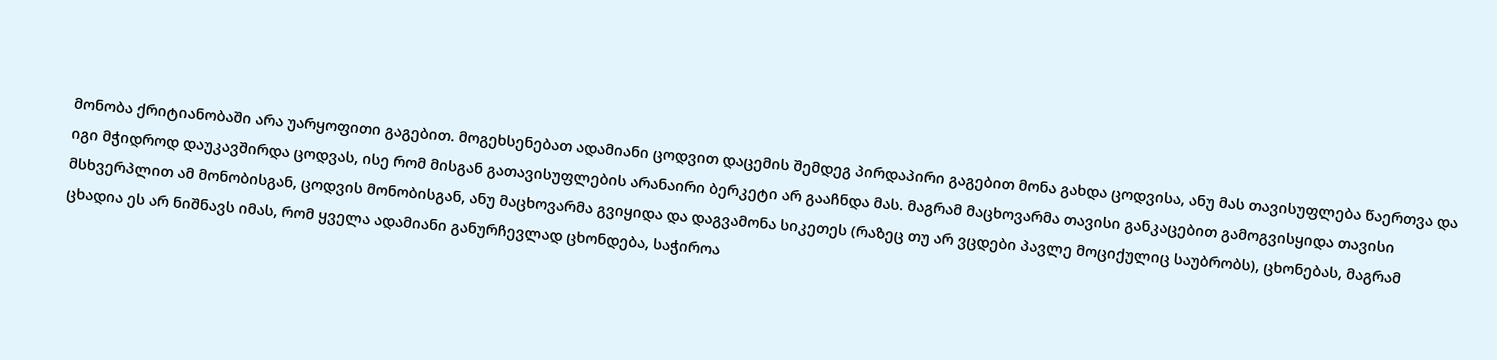მონობა ქრიტიანობაში არა უარყოფითი გაგებით. მოგეხსენებათ ადამიანი ცოდვით დაცემის შემდეგ პირდაპირი გაგებით მონა გახდა ცოდვისა, ანუ მას თავისუფლება წაერთვა და იგი მჭიდროდ დაუკავშირდა ცოდვას, ისე რომ მისგან გათავისუფლების არანაირი ბერკეტი არ გააჩნდა მას. მაგრამ მაცხოვარმა თავისი განკაცებით გამოგვისყიდა თავისი მსხვერპლით ამ მონობისგან, ცოდვის მონობისგან, ანუ მაცხოვარმა გვიყიდა და დაგვამონა სიკეთეს (რაზეც თუ არ ვცდები პავლე მოციქულიც საუბრობს), ცხონებას, მაგრამ ცხადია ეს არ ნიშნავს იმას, რომ ყველა ადამიანი განურჩევლად ცხონდება, საჭიროა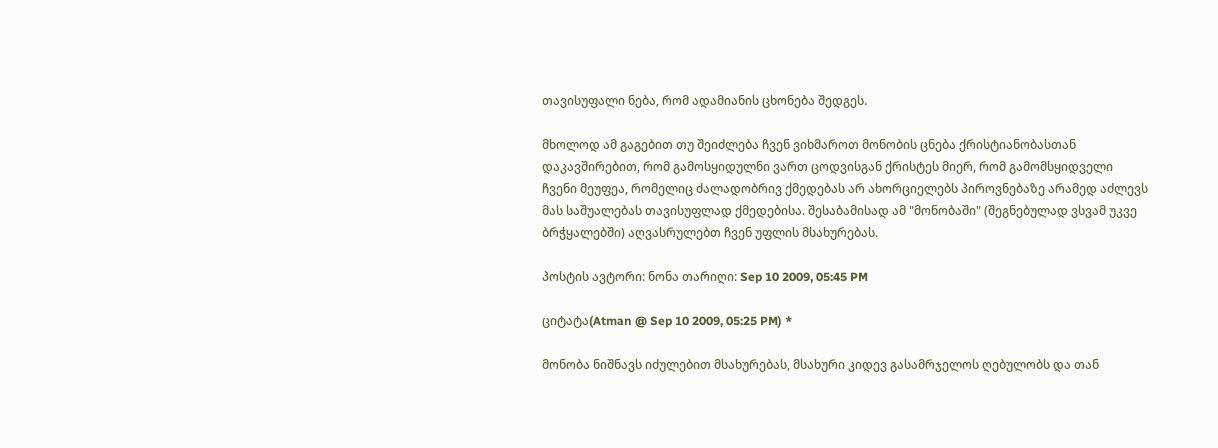თავისუფალი ნება, რომ ადამიანის ცხონება შედგეს.

მხოლოდ ამ გაგებით თუ შეიძლება ჩვენ ვიხმაროთ მონობის ცნება ქრისტიანობასთან დაკავშირებით, რომ გამოსყიდულნი ვართ ცოდვისგან ქრისტეს მიერ, რომ გამომსყიდველი ჩვენი მეუფეა, რომელიც ძალადობრივ ქმედებას არ ახორციელებს პიროვნებაზე არამედ აძლევს მას საშუალებას თავისუფლად ქმედებისა. შესაბამისად ამ "მონობაში" (შეგნებულად ვსვამ უკვე ბრჭყალებში) აღვასრულებთ ჩვენ უფლის მსახურებას.

პოსტის ავტორი: ნონა თარიღი: Sep 10 2009, 05:45 PM

ციტატა(Atman @ Sep 10 2009, 05:25 PM) *

მონობა ნიშნავს იძულებით მსახურებას, მსახური კიდევ გასამრჯელოს ღებულობს და თან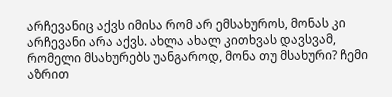არჩევანიც აქვს იმისა რომ არ ემსახუროს, მონას კი არჩევანი არა აქვს. ახლა ახალ კითხვას დავსვამ, რომელი მსახურებს უანგაროდ, მონა თუ მსახური? ჩემი აზრით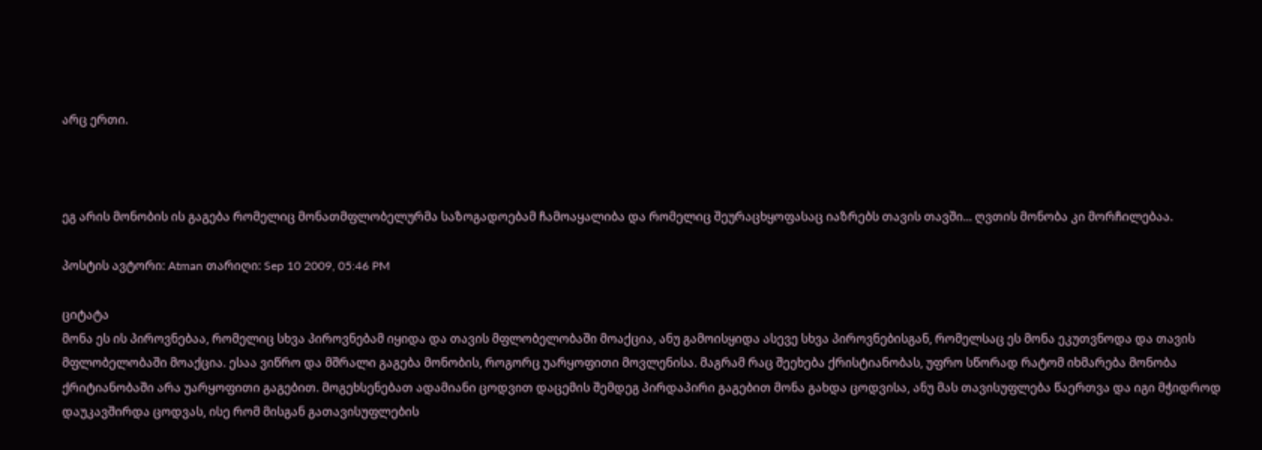არც ერთი.



ეგ არის მონობის ის გაგება რომელიც მონათმფლობელურმა საზოგადოებამ ჩამოაყალიბა და რომელიც შეურაცხყოფასაც იაზრებს თავის თავში... ღვთის მონობა კი მორჩილებაა.

პოსტის ავტორი: Atman თარიღი: Sep 10 2009, 05:46 PM

ციტატა
მონა ეს ის პიროვნებაა, რომელიც სხვა პიროვნებამ იყიდა და თავის მფლობელობაში მოაქცია, ანუ გამოისყიდა ასევე სხვა პიროვნებისგან, რომელსაც ეს მონა ეკუთვნოდა და თავის მფლობელობაში მოაქცია. ესაა ვიწრო და მშრალი გაგება მონობის, როგორც უარყოფითი მოვლენისა. მაგრამ რაც შეეხება ქრისტიანობას, უფრო სწორად რატომ იხმარება მონობა ქრიტიანობაში არა უარყოფითი გაგებით. მოგეხსენებათ ადამიანი ცოდვით დაცემის შემდეგ პირდაპირი გაგებით მონა გახდა ცოდვისა, ანუ მას თავისუფლება წაერთვა და იგი მჭიდროდ დაუკავშირდა ცოდვას, ისე რომ მისგან გათავისუფლების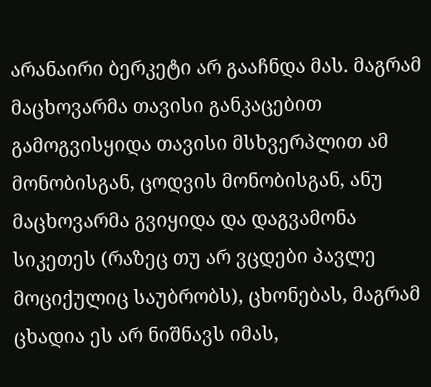არანაირი ბერკეტი არ გააჩნდა მას. მაგრამ მაცხოვარმა თავისი განკაცებით გამოგვისყიდა თავისი მსხვერპლით ამ მონობისგან, ცოდვის მონობისგან, ანუ მაცხოვარმა გვიყიდა და დაგვამონა სიკეთეს (რაზეც თუ არ ვცდები პავლე მოციქულიც საუბრობს), ცხონებას, მაგრამ ცხადია ეს არ ნიშნავს იმას,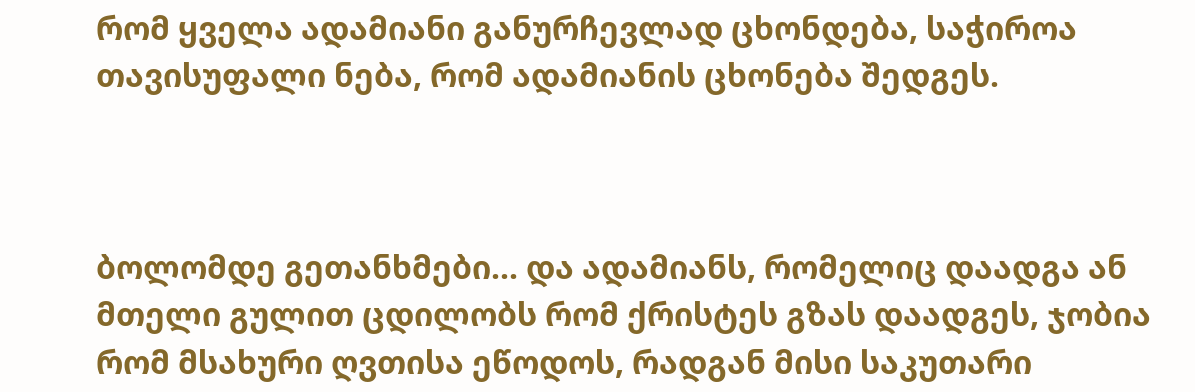რომ ყველა ადამიანი განურჩევლად ცხონდება, საჭიროა თავისუფალი ნება, რომ ადამიანის ცხონება შედგეს.



ბოლომდე გეთანხმები... და ადამიანს, რომელიც დაადგა ან მთელი გულით ცდილობს რომ ქრისტეს გზას დაადგეს, ჯობია რომ მსახური ღვთისა ეწოდოს, რადგან მისი საკუთარი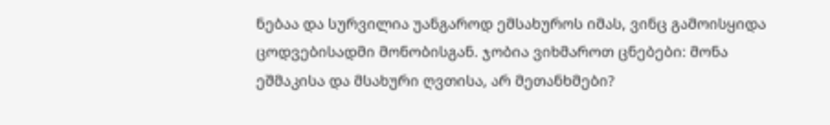ნებაა და სურვილია უანგაროდ ემსახუროს იმას, ვინც გამოისყიდა ცოდვებისადმი მონობისგან. ჯობია ვიხმაროთ ცნებები: მონა ეშმაკისა და მსახური ღვთისა, არ მეთანხმები?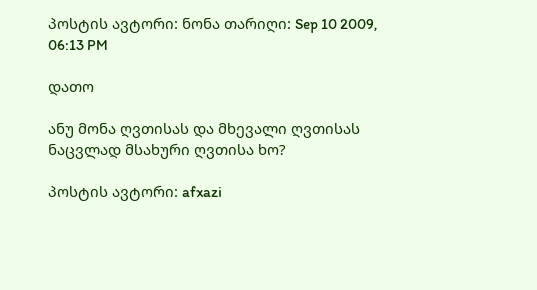პოსტის ავტორი: ნონა თარიღი: Sep 10 2009, 06:13 PM

დათო

ანუ მონა ღვთისას და მხევალი ღვთისას ნაცვლად მსახური ღვთისა ხო?

პოსტის ავტორი: afxazi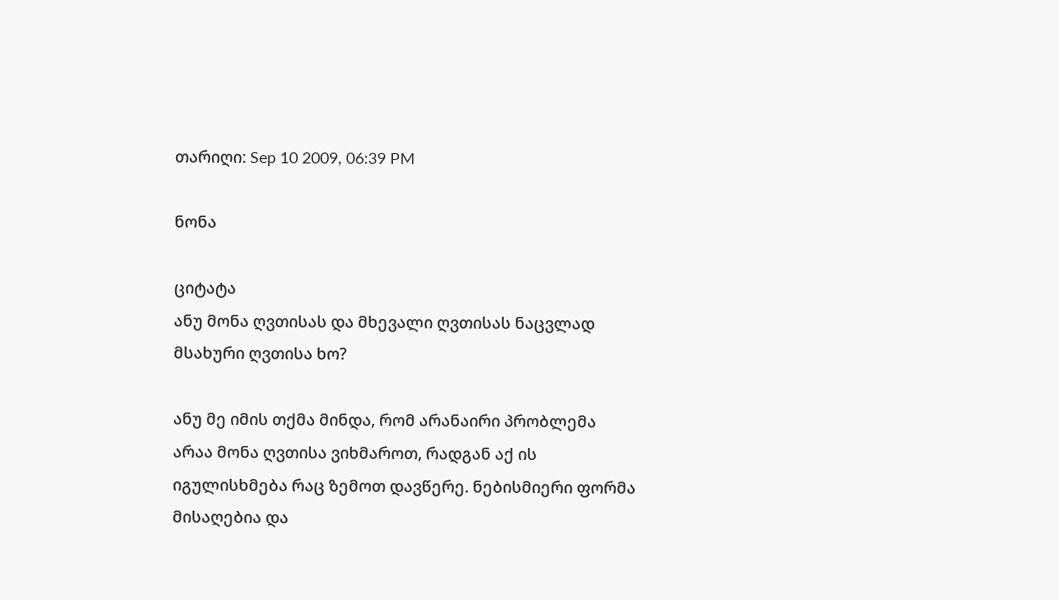თარიღი: Sep 10 2009, 06:39 PM

ნონა

ციტატა
ანუ მონა ღვთისას და მხევალი ღვთისას ნაცვლად მსახური ღვთისა ხო?

ანუ მე იმის თქმა მინდა, რომ არანაირი პრობლემა არაა მონა ღვთისა ვიხმაროთ, რადგან აქ ის იგულისხმება რაც ზემოთ დავწერე. ნებისმიერი ფორმა მისაღებია და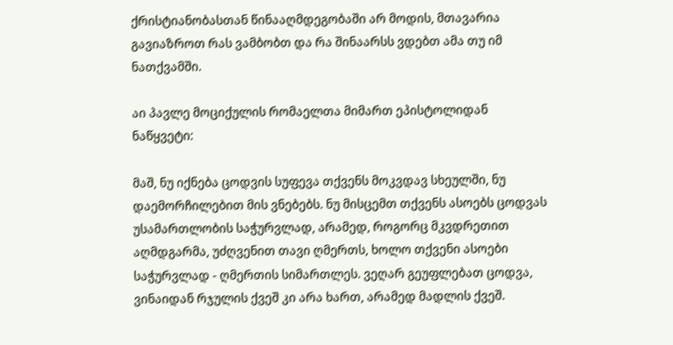ქრისტიანობასთან წინააღმდეგობაში არ მოდის, მთავარია გავიაზროთ რას ვამბობთ და რა შინაარსს ვდებთ ამა თუ იმ ნათქვამში.

აი პავლე მოციქულის რომაელთა მიმართ ეპისტოლიდან ნაწყვეტი:

მაშ, ნუ იქნება ცოდვის სუფევა თქვენს მოკვდავ სხეულში, ნუ დაემორჩილებით მის ვნებებს. ნუ მისცემთ თქვენს ასოებს ცოდვას უსამართლობის საჭურვლად, არამედ, როგორც მკვდრეთით აღმდგარმა, უძღვენით თავი ღმერთს, ხოლო თქვენი ასოები საჭურვლად - ღმერთის სიმართლეს. ვეღარ გეუფლებათ ცოდვა, ვინაიდან რჯულის ქვეშ კი არა ხართ, არამედ მადლის ქვეშ.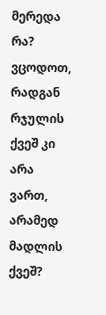მერედა რა? ვცოდოთ, რადგან რჯულის ქვეშ კი არა ვართ, არამედ მადლის ქვეშ?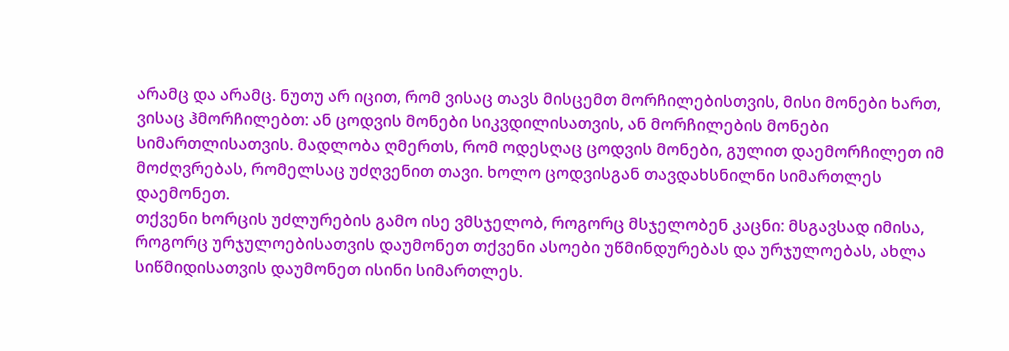არამც და არამც. ნუთუ არ იცით, რომ ვისაც თავს მისცემთ მორჩილებისთვის, მისი მონები ხართ, ვისაც ჰმორჩილებთ: ან ცოდვის მონები სიკვდილისათვის, ან მორჩილების მონები სიმართლისათვის. მადლობა ღმერთს, რომ ოდესღაც ცოდვის მონები, გულით დაემორჩილეთ იმ მოძღვრებას, რომელსაც უძღვენით თავი. ხოლო ცოდვისგან თავდახსნილნი სიმართლეს დაემონეთ.
თქვენი ხორცის უძლურების გამო ისე ვმსჯელობ, როგორც მსჯელობენ კაცნი: მსგავსად იმისა, როგორც ურჯულოებისათვის დაუმონეთ თქვენი ასოები უწმინდურებას და ურჯულოებას, ახლა სიწმიდისათვის დაუმონეთ ისინი სიმართლეს.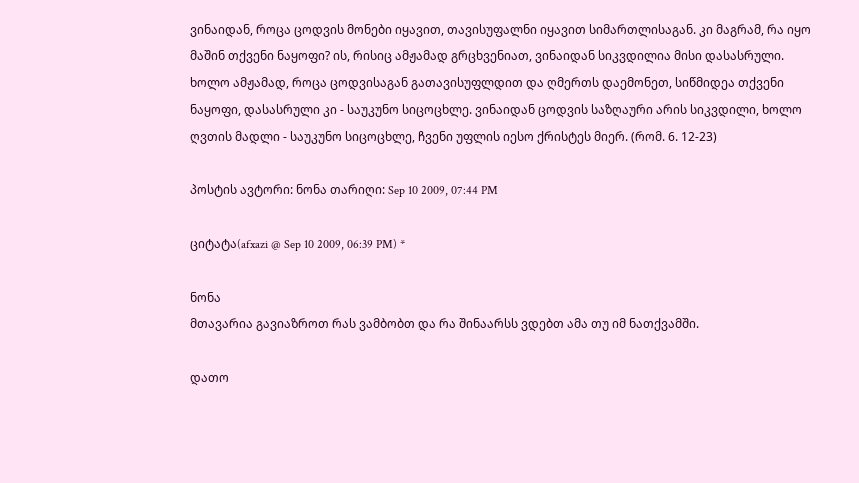ვინაიდან, როცა ცოდვის მონები იყავით, თავისუფალნი იყავით სიმართლისაგან. კი მაგრამ, რა იყო მაშინ თქვენი ნაყოფი? ის, რისიც ამჟამად გრცხვენიათ, ვინაიდან სიკვდილია მისი დასასრული. ხოლო ამჟამად, როცა ცოდვისაგან გათავისუფლდით და ღმერთს დაემონეთ, სიწმიდეა თქვენი ნაყოფი, დასასრული კი - საუკუნო სიცოცხლე. ვინაიდან ცოდვის საზღაური არის სიკვდილი, ხოლო ღვთის მადლი - საუკუნო სიცოცხლე, ჩვენი უფლის იესო ქრისტეს მიერ. (რომ. 6. 12-23)

პოსტის ავტორი: ნონა თარიღი: Sep 10 2009, 07:44 PM

ციტატა(afxazi @ Sep 10 2009, 06:39 PM) *

ნონა
მთავარია გავიაზროთ რას ვამბობთ და რა შინაარსს ვდებთ ამა თუ იმ ნათქვამში.

დათო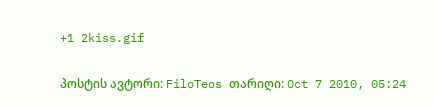+1 2kiss.gif

პოსტის ავტორი: FiloTeos თარიღი: Oct 7 2010, 05:24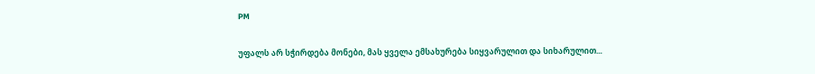PM

უფალს არ სჭირდება მონები, მას ყველა ემსახურება სიყვარულით და სიხარულით...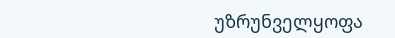უზრუნველყოფა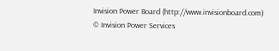Invision Power Board (http://www.invisionboard.com)
© Invision Power Services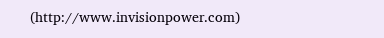(http://www.invisionpower.com)